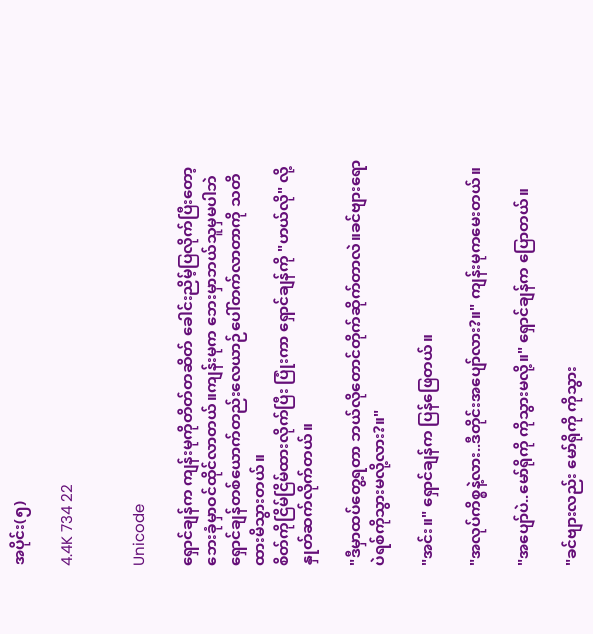အပိုင်း(၅)

4.4K 734 22


Unicode

ရှောင်ချန်က ကျန်းမုကိုတိတ်တဆိတ် ခေါင်းညိမ့်ပြလိုက်ပြီးတော့ ဘေးခုံမှာဝင်ထိုင်လာတယ်။ကျန်းမုက ဘေးမှာဘယ်သူမှမပါဘဲရှောင်ချန်တစ်ယောက်တည်းလေယာဉ်ပေါ်တက်လာတာကို သတိထားမိသွားတယ်။
စိတ်ကိုငြိမ်ငြိမ်ထားလိုက်ပြီး ပြုံးကာ ရှောင်ချန်ကို "ဟယ်လို" လို့နှုတ်ဆက်လိုက်တယ်။

"ဒီမှာထပ်တွေ့ရတာ ဘယ်လိုတောင်တိုက်ဆိုက်တာလဲ။ခင်ဗျားရော ပဲရစ်ကိုသွားမလို့လား?။"

"အင်း။" ရှောင်ချန်က ပြန်ဖြေတယ်။

"အလုပ်ကိစ္စနဲ့လား..ဒီတိုင်းအပျော်လား?။" ကျန်းမုကမေးတယ်။

"အပျော်ပဲ..မော်ရိုကို ကိုသွားမလို့။" ရှောင်ချန်က ပြောတယ်။

"ခင်ဗျားလည်း မော်ရိုကို ကိုသွား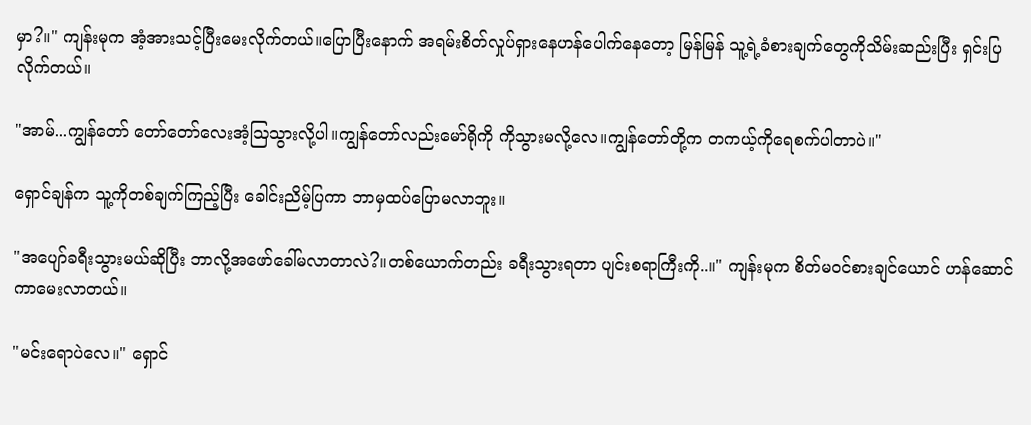မှာ?။" ကျန်းမုက အံ့အားသင့်ပြီးမေးလိုက်တယ်။ပြောပြီးနောက် အရမ်းစိတ်လှုပ်ရှားနေဟန်ပေါက်နေတော့ မြန်မြန် သူ့ရဲ့ခံစားချက်တွေကိုသိမ်းဆည်းပြီး ရှင်းပြလိုက်တယ်။

"အာမ်...ကျွန်တော် တော်တော်လေးအံ့ဩသွားလို့ပါ။ကျွန်တော်လည်းမော်ရိုကို ကိုသွားမလို့လေ။ကျွန်တော်တို့က တကယ့်ကိုရေစက်ပါတာပဲ။"

ရှောင်ချန်က သူ့ကိုတစ်ချက်ကြည့်ပြီး ခေါင်းညိမ့်ပြကာ ဘာမှထပ်ပြောမလာဘူး။

"အပျော်ခရီးသွားမယ်ဆိုပြီး ဘာလို့အဖော်ခေါ်မလာတာလဲ?။တစ်ယောက်တည်း ခရီးသွားရတာ ပျင်းစရာကြီးကို..။" ကျန်းမုက စိတ်မဝင်စားချင်ယောင် ဟန်ဆောင်ကာမေးလာတယ်။

"မင်းရောပဲလေ။" ရှောင်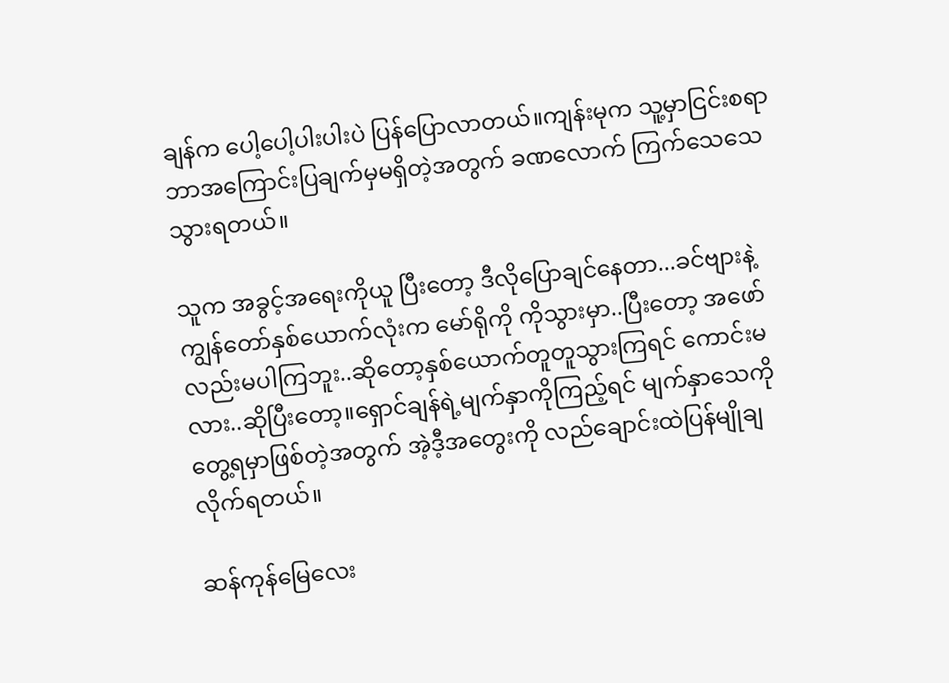ချန်က ပေါ့ပေါ့ပါးပါးပဲ ပြန်ပြောလာတယ်။ကျန်းမုက သူ့မှာငြင်းစရာ ဘာအကြောင်းပြချက်မှမရှိတဲ့အတွက် ခဏလောက် ကြက်သေသေသွားရတယ်။

သူက အခွင့်အရေးကိုယူ ပြီးတော့ ဒီလိုပြောချင်နေတာ...ခင်ဗျားနဲ့ကျွန်တော်နှစ်ယောက်လုံးက မော်ရိုကို ကိုသွားမှာ..ပြီးတော့ အဖော်လည်းမပါကြဘူး..ဆိုတော့နှစ်ယောက်တူတူသွားကြရင် ကောင်းမလား..ဆိုပြီးတော့။ရှောင်ချန်ရဲ့မျက်နှာကိုကြည့်ရင် မျက်နှာသေကိုတွေ့ရမှာဖြစ်တဲ့အတွက် အဲ့ဒီ့အတွေးကို လည်ချောင်းထဲပြန်မျိုချလိုက်ရတယ်။

ဆန်ကုန်မြေလေး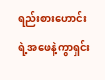ရည်းစားဟောင်းရဲ့အဖေနဲ့ကွာရှင်း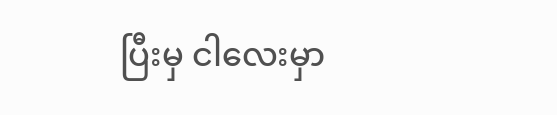ပြီးမှ ငါလေးမှာ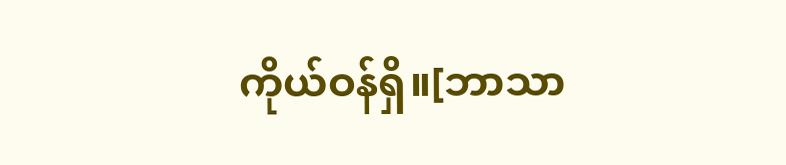ကိုယ်ဝန်ရှိ။[ဘာသာ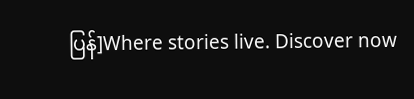ပြန်]Where stories live. Discover now